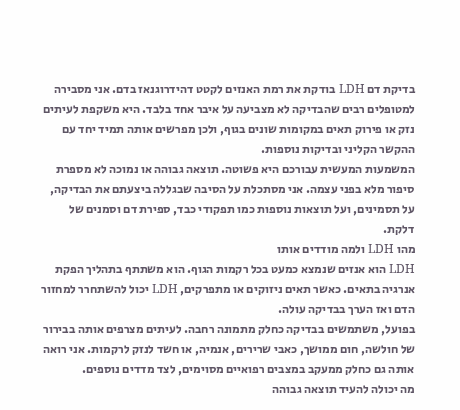בדיקת דם LDH בודקת את רמת האנזים לקטט דהידרוגנאז בדם. אני מסבירה למטופלים רבים שהבדיקה לא מצביעה על איבר אחד בלבד. היא משקפת לעיתים נזק או פירוק תאים במקומות שונים בגוף, ולכן מפרשים אותה תמיד יחד עם ההקשר הקליני ובדיקות נוספות.
המשמעות המעשית עבורכם היא פשוטה. תוצאה גבוהה או נמוכה לא מספרת סיפור מלא בפני עצמה. אני מסתכלת על הסיבה שבגללה ביצעתם את הבדיקה, על תסמינים, ועל תוצאות נוספות כמו תפקודי כבד, ספירת דם וסמנים של דלקת.
מהו LDH ולמה מודדים אותו
LDH הוא אנזים שנמצא כמעט בכל רקמות הגוף. הוא משתתף בתהליך הפקת אנרגיה בתאים. כאשר תאים ניזוקים או מתפרקים, LDH יכול להשתחרר למחזור הדם ואז הערך בבדיקה עולה.
בפועל, משתמשים בבדיקה כחלק מתמונה רחבה. לעיתים מצרפים אותה בבירור של חולשה, חום ממושך, כאבי שרירים, אנמיה, או חשד לנזק לרקמות. אני רואה אותה גם כחלק ממעקב במצבים רפואיים מסוימים, לצד מדדים נוספים.
מה יכולה להעיד תוצאה גבוהה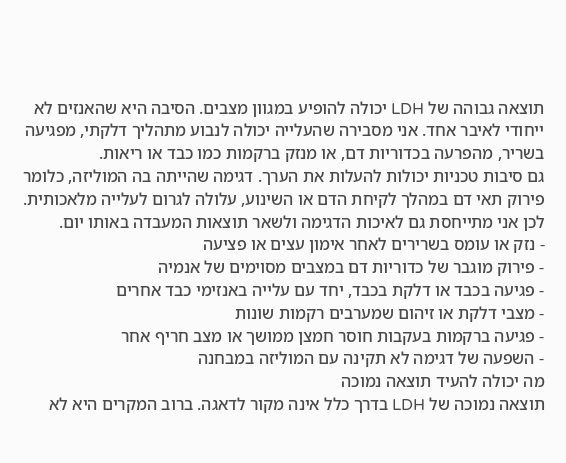תוצאה גבוהה של LDH יכולה להופיע במגוון מצבים. הסיבה היא שהאנזים לא ייחודי לאיבר אחד. אני מסבירה שהעלייה יכולה לנבוע מתהליך דלקתי, מפגיעה בשריר, מהפרעה בכדוריות דם, או מנזק ברקמות כמו כבד או ריאות.
גם סיבות טכניות יכולות להעלות את הערך. דגימה שהייתה בה המוליזה, כלומר פירוק תאי דם במהלך לקיחת הדם או השינוע, עלולה לגרום לעלייה מלאכותית. לכן אני מתייחסת גם לאיכות הדגימה ולשאר תוצאות המעבדה באותו יום.
- נזק או עומס בשרירים לאחר אימון עצים או פציעה
- פירוק מוגבר של כדוריות דם במצבים מסוימים של אנמיה
- פגיעה בכבד או דלקת בכבד, יחד עם עלייה באנזימי כבד אחרים
- מצבי דלקת או זיהום שמערבים רקמות שונות
- פגיעה ברקמות בעקבות חוסר חמצן ממושך או מצב חריף אחר
- השפעה של דגימה לא תקינה עם המוליזה במבחנה
מה יכולה להעיד תוצאה נמוכה
תוצאה נמוכה של LDH בדרך כלל אינה מקור לדאגה. ברוב המקרים היא לא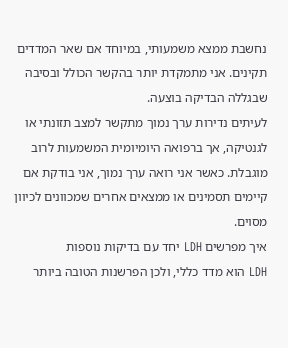נחשבת ממצא משמעותי, במיוחד אם שאר המדדים תקינים. אני מתמקדת יותר בהקשר הכולל ובסיבה שבגללה הבדיקה בוצעה.
לעיתים נדירות ערך נמוך מתקשר למצב תזונתי או לגנטיקה, אך ברפואה היומיומית המשמעות לרוב מוגבלת. כאשר אני רואה ערך נמוך, אני בודקת אם קיימים תסמינים או ממצאים אחרים שמכוונים לכיוון מסוים.
איך מפרשים LDH יחד עם בדיקות נוספות
LDH הוא מדד כללי, ולכן הפרשנות הטובה ביותר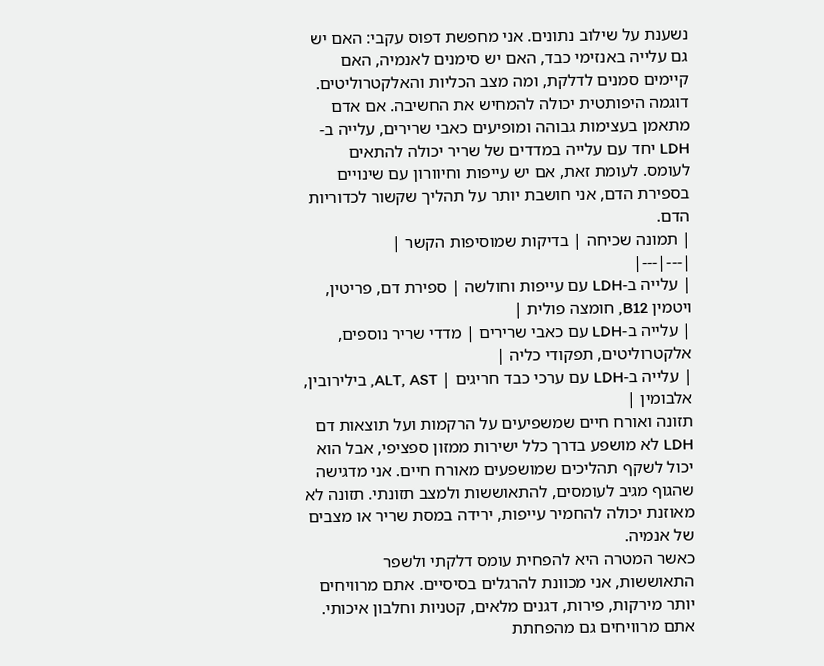נשענת על שילוב נתונים. אני מחפשת דפוס עקבי: האם יש גם עלייה באנזימי כבד, האם יש סימנים לאנמיה, האם קיימים סמנים לדלקת, ומה מצב הכליות והאלקטרוליטים.
דוגמה היפותטית יכולה להמחיש את החשיבה. אם אדם מתאמן בעצימות גבוהה ומופיעים כאבי שרירים, עלייה ב-LDH יחד עם עלייה במדדים של שריר יכולה להתאים לעומס. לעומת זאת, אם יש עייפות וחיוורון עם שינויים בספירת הדם, אני חושבת יותר על תהליך שקשור לכדוריות הדם.
| תמונה שכיחה | בדיקות שמוסיפות הקשר |
|---|---|
| עלייה ב-LDH עם עייפות וחולשה | ספירת דם, פריטין, ויטמין B12, חומצה פולית |
| עלייה ב-LDH עם כאבי שרירים | מדדי שריר נוספים, אלקטרוליטים, תפקודי כליה |
| עלייה ב-LDH עם ערכי כבד חריגים | ALT, AST, בילירובין, אלבומין |
תזונה ואורח חיים שמשפיעים על הרקמות ועל תוצאות דם
LDH לא מושפע בדרך כלל ישירות ממזון ספציפי, אבל הוא יכול לשקף תהליכים שמושפעים מאורח חיים. אני מדגישה שהגוף מגיב לעומסים, להתאוששות ולמצב תזונתי. תזונה לא מאוזנת יכולה להחמיר עייפות, ירידה במסת שריר או מצבים של אנמיה.
כאשר המטרה היא להפחית עומס דלקתי ולשפר התאוששות, אני מכוונת להרגלים בסיסיים. אתם מרוויחים יותר מירקות, פירות, דגנים מלאים, קטניות וחלבון איכותי. אתם מרוויחים גם מהפחתת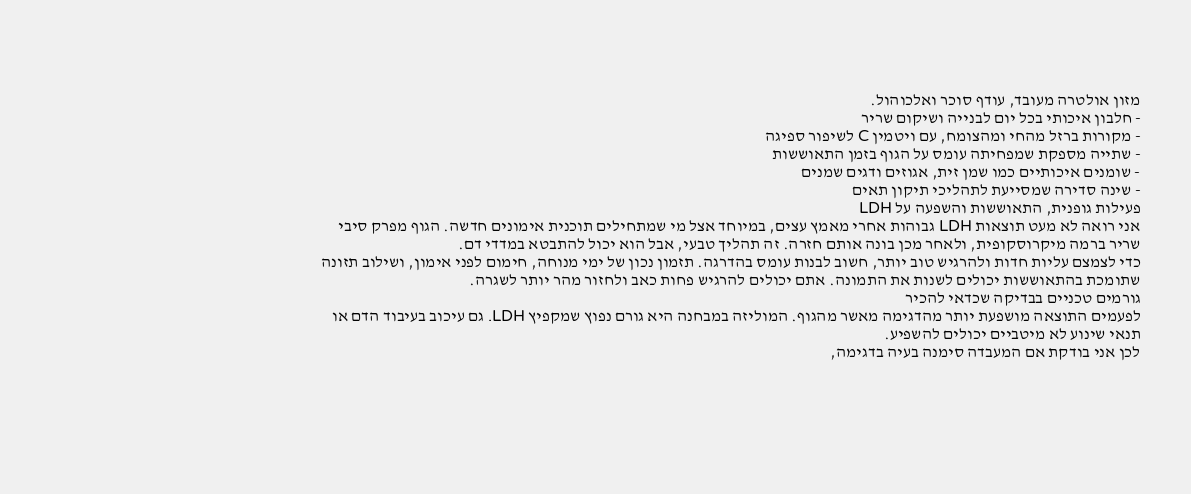מזון אולטרה מעובד, עודף סוכר ואלכוהול.
- חלבון איכותי בכל יום לבנייה ושיקום שריר
- מקורות ברזל מהחי ומהצומח, עם ויטמין C לשיפור ספיגה
- שתייה מספקת שמפחיתה עומס על הגוף בזמן התאוששות
- שומנים איכותיים כמו שמן זית, אגוזים ודגים שמנים
- שינה סדירה שמסייעת לתהליכי תיקון תאים
פעילות גופנית, התאוששות והשפעה על LDH
אני רואה לא מעט תוצאות LDH גבוהות אחרי מאמץ עצים, במיוחד אצל מי שמתחילים תוכנית אימונים חדשה. הגוף מפרק סיבי שריר ברמה מיקרוסקופית, ולאחר מכן בונה אותם חזרה. זה תהליך טבעי, אבל הוא יכול להתבטא במדדי דם.
כדי לצמצם עליות חדות ולהרגיש טוב יותר, חשוב לבנות עומס בהדרגה. תזמון נכון של ימי מנוחה, חימום לפני אימון, ושילוב תזונה שתומכת בהתאוששות יכולים לשנות את התמונה. אתם יכולים להרגיש פחות כאב ולחזור מהר יותר לשגרה.
גורמים טכניים בבדיקה שכדאי להכיר
לפעמים התוצאה מושפעת יותר מהדגימה מאשר מהגוף. המוליזה במבחנה היא גורם נפוץ שמקפיץ LDH. גם עיכוב בעיבוד הדם או תנאי שינוע לא מיטביים יכולים להשפיע.
לכן אני בודקת אם המעבדה סימנה בעיה בדגימה,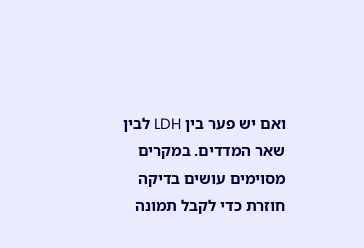ואם יש פער בין LDH לבין שאר המדדים. במקרים מסוימים עושים בדיקה חוזרת כדי לקבל תמונה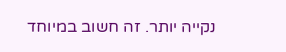נקייה יותר. זה חשוב במיוחד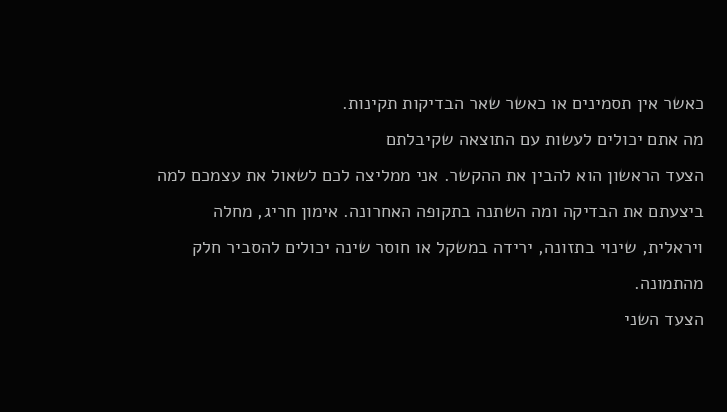כאשר אין תסמינים או כאשר שאר הבדיקות תקינות.
מה אתם יכולים לעשות עם התוצאה שקיבלתם
הצעד הראשון הוא להבין את ההקשר. אני ממליצה לכם לשאול את עצמכם למה ביצעתם את הבדיקה ומה השתנה בתקופה האחרונה. אימון חריג, מחלה ויראלית, שינוי בתזונה, ירידה במשקל או חוסר שינה יכולים להסביר חלק מהתמונה.
הצעד השני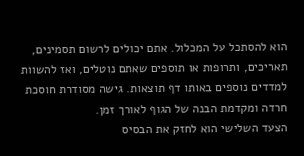הוא להסתכל על המכלול. אתם יכולים לרשום תסמינים, תאריכים, ותרופות או תוספים שאתם נוטלים, ואז להשוות למדדים נוספים באותו דף תוצאות. גישה מסודרת חוסכת חרדה ומקדמת הבנה של הגוף לאורך זמן.
הצעד השלישי הוא לחזק את הבסיס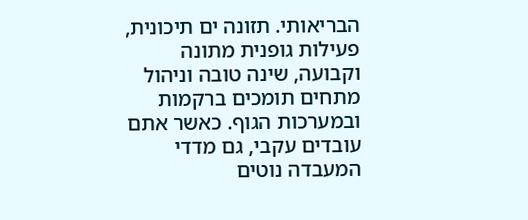הבריאותי. תזונה ים תיכונית, פעילות גופנית מתונה וקבועה, שינה טובה וניהול מתחים תומכים ברקמות ובמערכות הגוף. כאשר אתם עובדים עקבי, גם מדדי המעבדה נוטים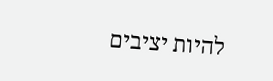להיות יציבים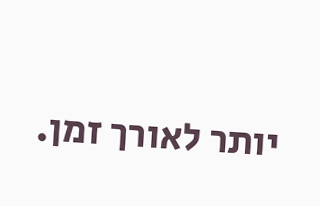יותר לאורך זמן.